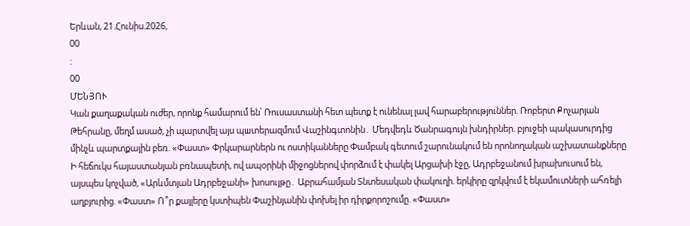Երևան, 21.Հունիս.2026,
00
:
00
ՄԵՆՅՈՒ
Կան քաղաքական ուժեր, որոնք համարում են՝ Ռուսաստանի հետ պետք է ունենալ լավ հարաբերություններ. Ռոբերտ Քոչարյան Թեհրանը, մեղմ ասած, չի պարտվել այս պшտերազմում Վաշինգտոնին․ Մեդվեդև Ծանրագույն խնդիրներ. բյուջեի պակասուրդից մինչև պարտքային բեռ. «Փաստ» Փրկարարներն ու ոստիկանները Փամբակ գետում շարունակում են որոնողական աշխատանքները Ի հեճուկս հայաստանյան բռնապետի, ով ապօրինի միջոցներով փորձում է փակել Արցախի էջը, Ադրբեջանում խրախուսում են, այսպես կոչված, «Արևմտյան Ադրբեջանի» խոսույթը․ Աբրահամյան Տնտեսական փակուղի. երկիրը զրկվում է եկամուտների ահռելի աղբյուրից. «Փաստ» Ո՞ր քայլերը կստիպեն Փաշինյանին փոխել իր դիրքորոշումը. «Փաստ»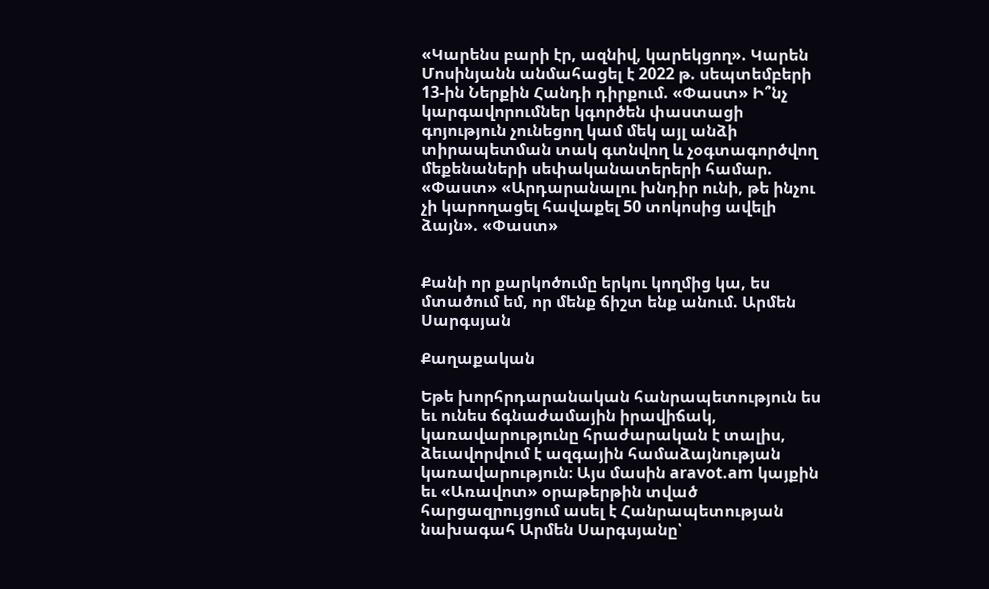«Կարենս բարի էր, ազնիվ, կարեկցող». Կարեն Մոսինյանն անմահացել է 2022 թ. սեպտեմբերի 13-ին Ներքին Հանդի դիրքում. «Փաստ» Ի՞նչ կարգավորումներ կգործեն փաստացի գոյություն չունեցող կամ մեկ այլ անձի տիրապետման տակ գտնվող և չօգտագործվող մեքենաների սեփականատերերի համար. «Փաստ» «Արդարանալու խնդիր ունի, թե ինչու չի կարողացել հավաքել 50 տոկոսից ավելի ձայն». «Փաստ»


Քանի որ քարկոծումը երկու կողմից կա, ես մտածում եմ, որ մենք ճիշտ ենք անում. Արմեն Սարգսյան

Քաղաքական

Եթե խորհրդարանական հանրապետություն ես եւ ունես ճգնաժամային իրավիճակ, կառավարությունը հրաժարական է տալիս, ձեւավորվում է ազգային համաձայնության կառավարություն։ Այս մասին aravot.am կայքին եւ «Առավոտ» օրաթերթին տված հարցազրույցում ասել է Հանրապետության նախագահ Արմեն Սարգսյանը՝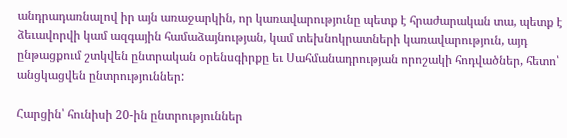անդրադառնալով իր այն առաջարկին, որ կառավարությունը պետք է հրաժարական տա, պետք է ձեւավորվի կամ ազգային համաձայնության, կամ տեխնոկրատների կառավարություն, այդ ընթացքում շտկվեն ընտրական օրենսգիրքը եւ Սահմանադրության որոշակի հոդվածներ, հետո՝ անցկացվեն ընտրություններ:

Հարցին՝ հունիսի 20-ին ընտրություններ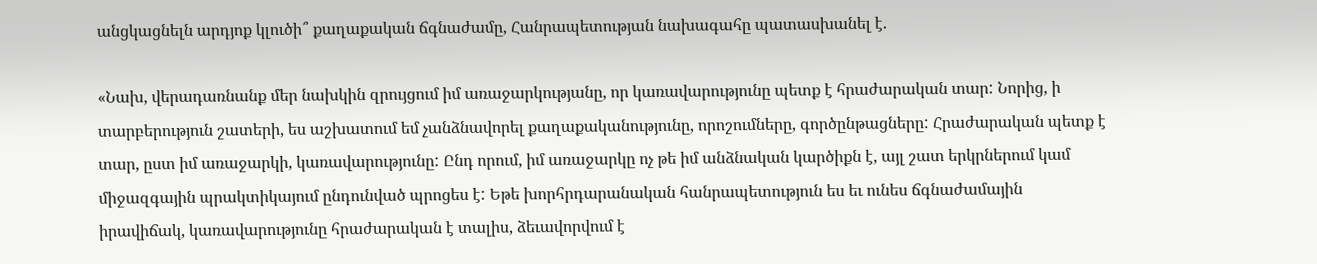անցկացնելն արդյոք կլուծի՞ քաղաքական ճգնաժամը, Հանրապետության նախագահը պատասխանել է.

«Նախ, վերադառնանք մեր նախկին զրույցում իմ առաջարկությանը, որ կառավարությունը պետք է հրաժարական տար: Նորից, ի տարբերություն շատերի, ես աշխատում եմ չանձնավորել քաղաքականությունը, որոշումները, գործընթացները: Հրաժարական պետք է տար, ըստ իմ առաջարկի, կառավարությունը: Ընդ որում, իմ առաջարկը ոչ թե իմ անձնական կարծիքն է, այլ շատ երկրներում կամ միջազգային պրակտիկայում ընդունված պրոցես է: Եթե խորհրդարանական հանրապետություն ես եւ ունես ճգնաժամային իրավիճակ, կառավարությունը հրաժարական է տալիս, ձեւավորվում է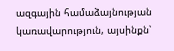ազգային համաձայնության կառավարություն, այսինքն՝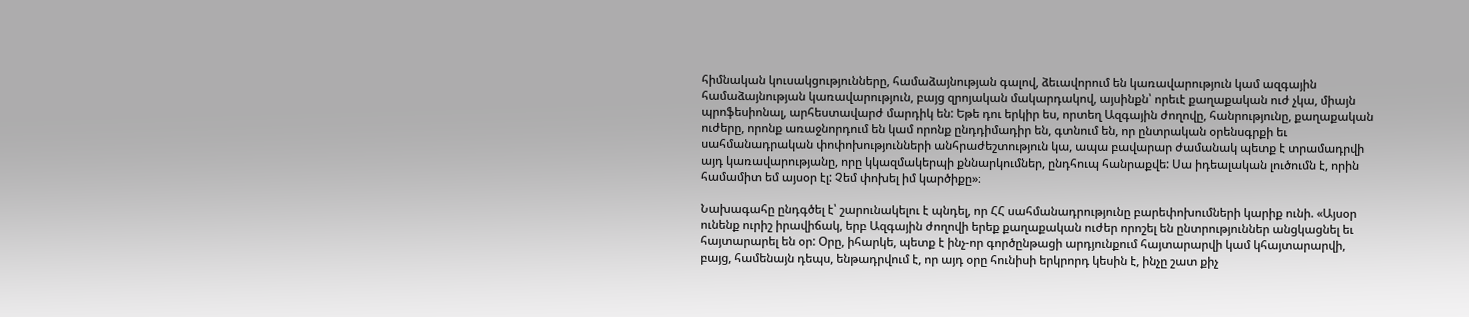հիմնական կուսակցությունները, համաձայնության գալով, ձեւավորում են կառավարություն կամ ազգային համաձայնության կառավարություն, բայց զրոյական մակարդակով, այսինքն՝ որեւէ քաղաքական ուժ չկա, միայն պրոֆեսիոնալ, արհեստավարժ մարդիկ են: Եթե դու երկիր ես, որտեղ Ազգային ժողովը, հանրությունը, քաղաքական ուժերը, որոնք առաջնորդում են կամ որոնք ընդդիմադիր են, գտնում են, որ ընտրական օրենսգրքի եւ սահմանադրական փոփոխությունների անհրաժեշտություն կա, ապա բավարար ժամանակ պետք է տրամադրվի այդ կառավարությանը, որը կկազմակերպի քննարկումներ, ընդհուպ հանրաքվե: Սա իդեալական լուծումն է, որին համամիտ եմ այսօր էլ: Չեմ փոխել իմ կարծիքը»։

Նախագահը ընդգծել է՝ շարունակելու է պնդել, որ ՀՀ սահմանադրությունը բարեփոխումների կարիք ունի. «Այսօր ունենք ուրիշ իրավիճակ, երբ Ազգային ժողովի երեք քաղաքական ուժեր որոշել են ընտրություններ անցկացնել եւ հայտարարել են օր: Օրը, իհարկե, պետք է ինչ-որ գործընթացի արդյունքում հայտարարվի կամ կհայտարարվի, բայց, համենայն դեպս, ենթադրվում է, որ այդ օրը հունիսի երկրորդ կեսին է, ինչը շատ քիչ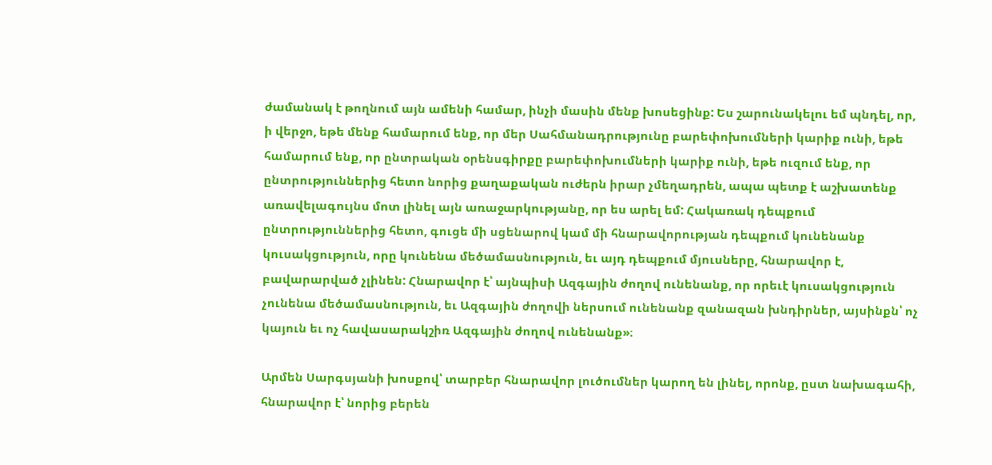ժամանակ է թողնում այն ամենի համար, ինչի մասին մենք խոսեցինք: Ես շարունակելու եմ պնդել, որ, ի վերջո, եթե մենք համարում ենք, որ մեր Սահմանադրությունը բարեփոխումների կարիք ունի, եթե համարում ենք, որ ընտրական օրենսգիրքը բարեփոխումների կարիք ունի, եթե ուզում ենք, որ ընտրություններից հետո նորից քաղաքական ուժերն իրար չմեղադրեն, ապա պետք է աշխատենք առավելագույնս մոտ լինել այն առաջարկությանը, որ ես արել եմ: Հակառակ դեպքում ընտրություններից հետո, գուցե մի սցենարով կամ մի հնարավորության դեպքում կունենանք կուսակցություն, որը կունենա մեծամասնություն, եւ այդ դեպքում մյուսները, հնարավոր է, բավարարված չլինեն: Հնարավոր է՝ այնպիսի Ազգային ժողով ունենանք, որ որեւէ կուսակցություն չունենա մեծամասնություն, եւ Ազգային ժողովի ներսում ունենանք զանազան խնդիրներ, այսինքն՝ ոչ կայուն եւ ոչ հավասարակշիռ Ազգային ժողով ունենանք»։

Արմեն Սարգսյանի խոսքով՝ տարբեր հնարավոր լուծումներ կարող են լինել, որոնք, ըստ նախագահի, հնարավոր է՝ նորից բերեն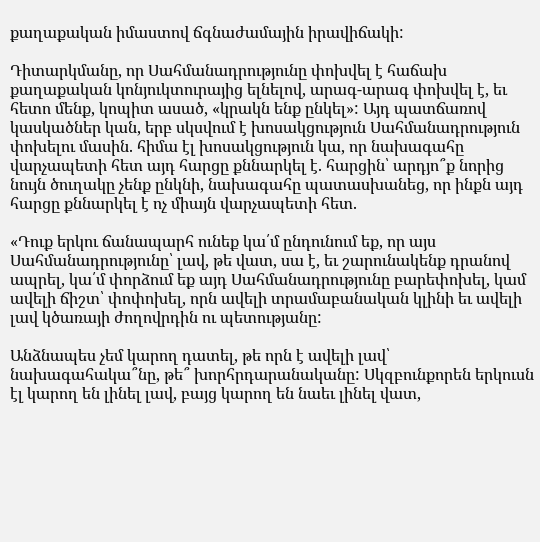քաղաքական իմաստով ճգնաժամային իրավիճակի:

Դիտարկմանը, որ Սահմանադրությունը փոխվել է հաճախ քաղաքական կոնյուկտուրայից ելնելով, արագ-արագ փոխվել է, եւ հետո մենք, կոպիտ ասած, «կրակն ենք ընկել»: Այդ պատճառով կասկածներ կան, երբ սկսվում է խոսակցություն Սահմանադրություն փոխելու մասին. հիմա էլ խոսակցություն կա, որ նախագահը վարչապետի հետ այդ հարցը քննարկել է. հարցին՝ արդյո՞ք նորից նույն ծուղակը չենք ընկնի, նախագահը պատասխանեց, որ ինքն այդ հարցը քննարկել է ոչ միայն վարչապետի հետ.

«Դուք երկու ճանապարհ ունեք կա՛մ ընդունում եք, որ այս Սահմանադրությունը՝ լավ, թե վատ, սա է, եւ շարունակենք դրանով ապրել, կա՛մ փորձում եք այդ Սահմանադրությունը բարեփոխել, կամ ավելի ճիշտ՝ փոփոխել, որն ավելի տրամաբանական կլինի եւ ավելի լավ կծառայի ժողովրդին ու պետությանը:

Անձնապես չեմ կարող դատել, թե որն է ավելի լավ՝ նախագահակա՞նը, թե՞ խորհրդարանականը: Սկզբունքորեն երկուսն էլ կարող են լինել լավ, բայց կարող են նաեւ լինել վատ,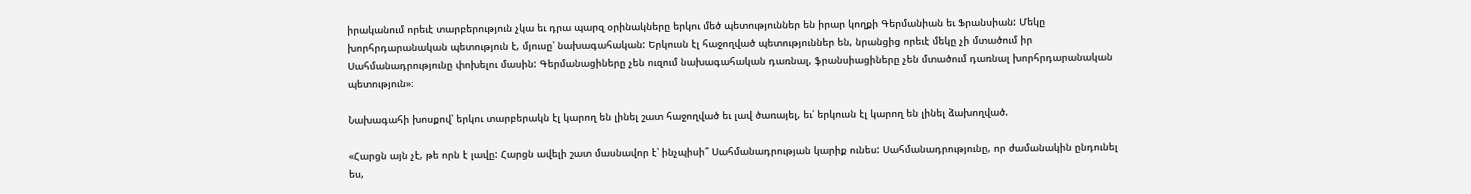իրականում որեւէ տարբերություն չկա եւ դրա պարզ օրինակները երկու մեծ պետություններ են իրար կողքի Գերմանիան եւ Ֆրանսիան: Մեկը խորհրդարանական պետություն է, մյուսը՝ նախագահական: Երկուսն էլ հաջողված պետություններ են, նրանցից որեւէ մեկը չի մտածում իր Սահմանադրությունը փոխելու մասին: Գերմանացիները չեն ուզում նախագահական դառնալ, ֆրանսիացիները չեն մտածում դառնալ խորհրդարանական պետություն»։

Նախագահի խոսքով՝ երկու տարբերակն էլ կարող են լինել շատ հաջողված եւ լավ ծառայել, եւ՛ երկուսն էլ կարող են լինել ձախողված.

«Հարցն այն չէ, թե որն է լավը: Հարցն ավելի շատ մասնավոր է՝ ինչպիսի՞ Սահմանադրության կարիք ունես: Սահմանադրությունը, որ ժամանակին ընդունել ես,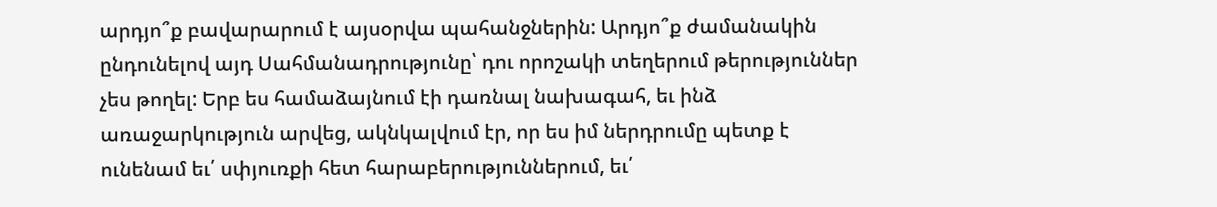արդյո՞ք բավարարում է այսօրվա պահանջներին: Արդյո՞ք ժամանակին ընդունելով այդ Սահմանադրությունը՝ դու որոշակի տեղերում թերություններ չես թողել: Երբ ես համաձայնում էի դառնալ նախագահ, եւ ինձ առաջարկություն արվեց, ակնկալվում էր, որ ես իմ ներդրումը պետք է ունենամ եւ՛ սփյուռքի հետ հարաբերություններում, եւ՛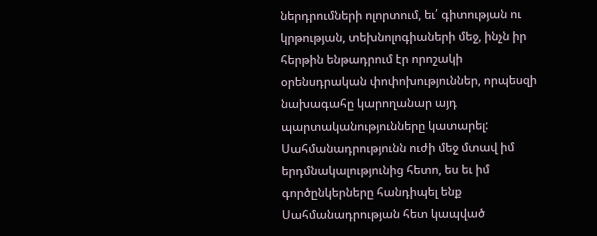ներդրումների ոլորտում, եւ՛ գիտության ու կրթության, տեխնոլոգիաների մեջ, ինչն իր հերթին ենթադրում էր որոշակի օրենսդրական փոփոխություններ, որպեսզի նախագահը կարողանար այդ պարտականությունները կատարել: Սահմանադրությունն ուժի մեջ մտավ իմ երդմնակալությունից հետո, ես եւ իմ գործընկերները հանդիպել ենք Սահմանադրության հետ կապված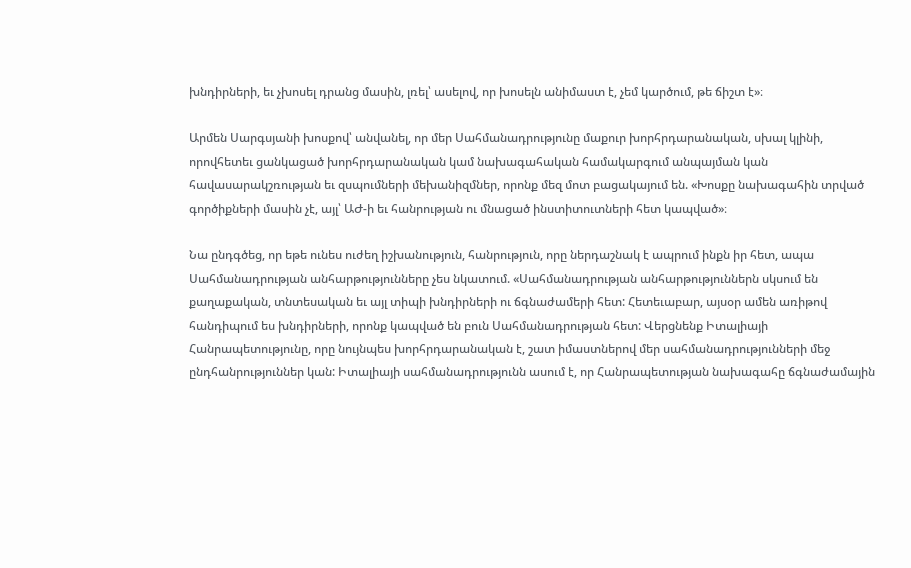խնդիրների, եւ չխոսել դրանց մասին, լռել՝ ասելով, որ խոսելն անիմաստ է, չեմ կարծում, թե ճիշտ է»։

Արմեն Սարգսյանի խոսքով՝ անվանել, որ մեր Սահմանադրությունը մաքուր խորհրդարանական, սխալ կլինի, որովհետեւ ցանկացած խորհրդարանական կամ նախագահական համակարգում անպայման կան հավասարակշռության եւ զսպումների մեխանիզմներ, որոնք մեզ մոտ բացակայում են. «Խոսքը նախագահին տրված գործիքների մասին չէ, այլ՝ ԱԺ-ի եւ հանրության ու մնացած ինստիտուտների հետ կապված»։

Նա ընդգծեց, որ եթե ունես ուժեղ իշխանություն, հանրություն, որը ներդաշնակ է ապրում ինքն իր հետ, ապա Սահմանադրության անհարթությունները չես նկատում. «Սահմանադրության անհարթություններն սկսում են քաղաքական, տնտեսական եւ այլ տիպի խնդիրների ու ճգնաժամերի հետ: Հետեւաբար, այսօր ամեն առիթով հանդիպում ես խնդիրների, որոնք կապված են բուն Սահմանադրության հետ: Վերցնենք Իտալիայի Հանրապետությունը, որը նույնպես խորհրդարանական է, շատ իմաստներով մեր սահմանադրությունների մեջ ընդհանրություններ կան: Իտալիայի սահմանադրությունն ասում է, որ Հանրապետության նախագահը ճգնաժամային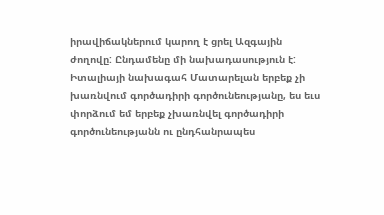իրավիճակներում կարող է ցրել Ազգային ժողովը: Ընդամենը մի նախադասություն է: Իտալիայի նախագահ Մատարելան երբեք չի խառնվում գործադիրի գործունեությանը, ես եւս փորձում եմ երբեք չխառնվել գործադիրի գործունեությանն ու ընդհանրապես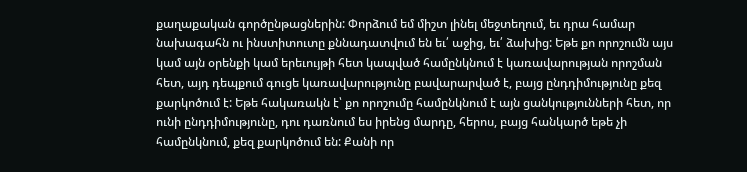քաղաքական գործընթացներին: Փորձում եմ միշտ լինել մեջտեղում, եւ դրա համար նախագահն ու ինստիտուտը քննադատվում են եւ՛ աջից, եւ՛ ձախից: Եթե քո որոշումն այս կամ այն օրենքի կամ երեւույթի հետ կապված համընկնում է կառավարության որոշման հետ, այդ դեպքում գուցե կառավարությունը բավարարված է, բայց ընդդիմությունը քեզ քարկոծում է: Եթե հակառակն է՝ քո որոշումը համընկնում է այն ցանկությունների հետ, որ ունի ընդդիմությունը, դու դառնում ես իրենց մարդը, հերոս, բայց հանկարծ եթե չի համընկնում, քեզ քարկոծում են: Քանի որ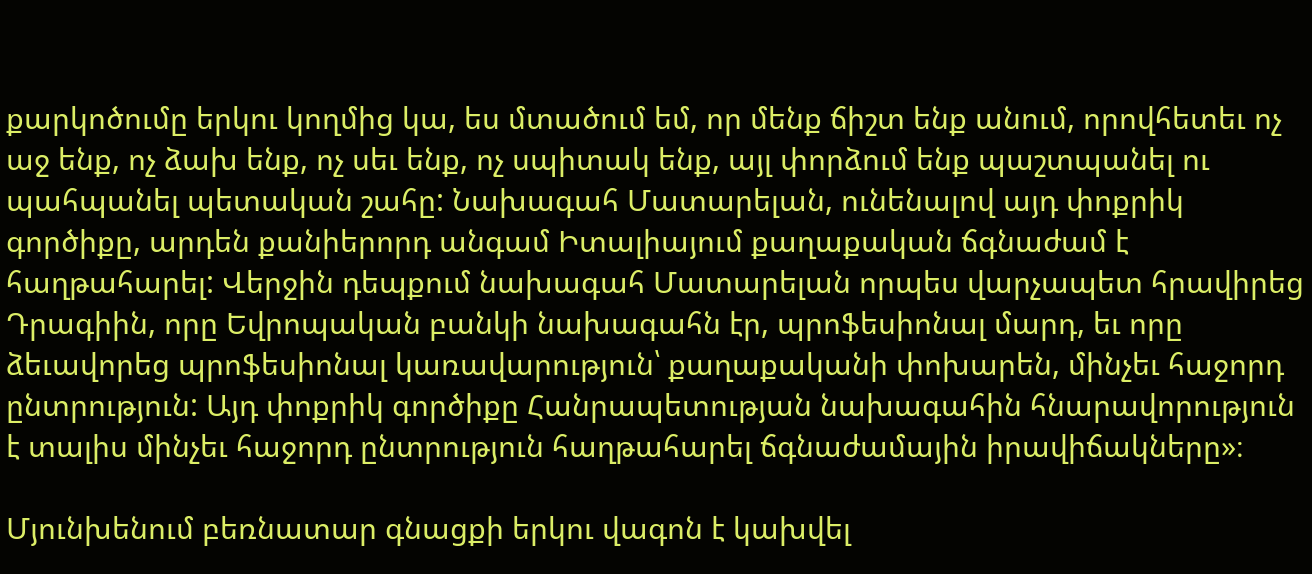քարկոծումը երկու կողմից կա, ես մտածում եմ, որ մենք ճիշտ ենք անում, որովհետեւ ոչ աջ ենք, ոչ ձախ ենք, ոչ սեւ ենք, ոչ սպիտակ ենք, այլ փորձում ենք պաշտպանել ու պահպանել պետական շահը: Նախագահ Մատարելան, ունենալով այդ փոքրիկ գործիքը, արդեն քանիերորդ անգամ Իտալիայում քաղաքական ճգնաժամ է հաղթահարել: Վերջին դեպքում նախագահ Մատարելան որպես վարչապետ հրավիրեց Դրագիին, որը Եվրոպական բանկի նախագահն էր, պրոֆեսիոնալ մարդ, եւ որը ձեւավորեց պրոֆեսիոնալ կառավարություն՝ քաղաքականի փոխարեն, մինչեւ հաջորդ ընտրություն: Այդ փոքրիկ գործիքը Հանրապետության նախագահին հնարավորություն է տալիս մինչեւ հաջորդ ընտրություն հաղթահարել ճգնաժամային իրավիճակները»։

Մյունխենում բեռնատար գնացքի երկու վագոն է կախվել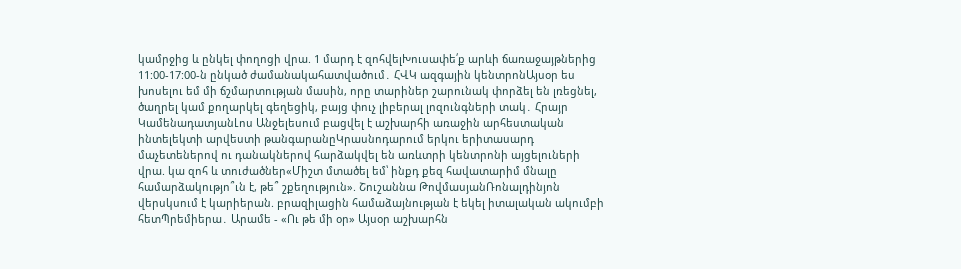կամրջից և ընկել փողոցի վրա. 1 մարդ է զոհվելԽուսափե՛ք արևի ճառաջայթներից 11:00-17:00-ն ընկած ժամանակահատվածում․ ՀՎԿ ազգային կենտրոնԱյսօր ես խոսելու եմ մի ճշմարտության մասին, որը տարիներ շարունակ փորձել են լռեցնել, ծաղրել կամ քողարկել գեղեցիկ, բայց փուչ լիբերալ լոզունգների տակ․ Հրայր ԿամենադատյանԼոս Անջելեսում բացվել է աշխարհի առաջին արհեստական ինտելեկտի արվեստի թանգարանըԿրասնոդարում երկու երիտասարդ մաչետեներով ու դանակներով հարձակվել են առևտրի կենտրոնի այցելուների վրա. կա զոհ և տուժածներ«Միշտ մտածել եմ՝ ինքդ քեզ հավատարիմ մնալը համարձակությո՞ւն է, թե՞ շքեղություն». Շուշաննա ԹովմասյանՌոնալդինյոն վերսկսում է կարիերան. բրազիլացին համաձայնության է եկել իտալական ակումբի հետՊրեմիերա․ Արամե - «Ու թե մի օր» Այսօր աշխարհն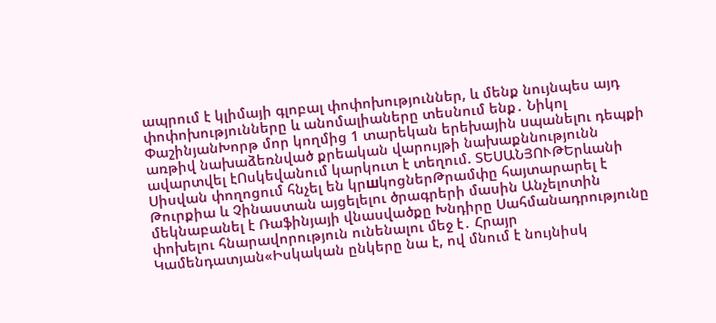ապրում է կլիմայի գլոբալ փոփոխություններ, և մենք նույնպես այդ փոփոխությունները և անոմալիաները տեսնում ենք․ Նիկոլ ՓաշինյանԽորթ մոր կողմից 1 տարեկան երեխային uպանելnւ դեպքի առթիվ նախաձեռնված քրեական վարույթի նախաքննությունն ավարտվել էՈսկեվանում կարկուտ է տեղում. ՏԵՍԱՆՅՈՒԹԵրևանի Սիսվան փողոցում հնչել են կրшկոցներԹրամփը հայտարարել է Թուրքիա և Չինաստան այցելելու ծրագրերի մասին Անչելոտին մեկնաբանել է Ռաֆինյայի վնասվածքը Խնդիրը Սահմանադրությունը փոխելու հնարավորություն ունենալու մեջ է․ Հրայր Կամենդատյան«Իսկական ընկերը նա է, ով մնում է նույնիսկ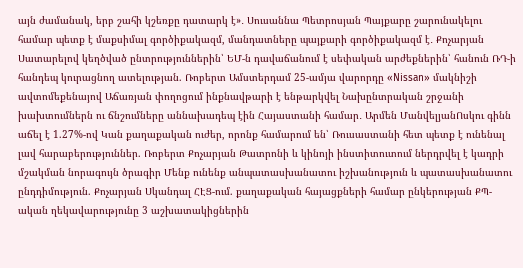այն ժամանակ, երբ շահի կշեռքը դատարկ է»․ Սուսաննա Պետրոսյան Պայքարը շարունակելու համար պետք է մաքսիմալ գործիքակազմ, մանդատները պայքարի գործիքակազմ է․ Քոչարյան Սատարելով կեղծված ընտրություններին՝ ԵՄ-ն դավաճանում է սեփական արժեքներին՝ հանուն ՌԴ-ի հանդեպ կուրացնող ատելության. Ռոբերտ Ամստերդամ 25-ամյա վարորդը «Nissan» մակնիշի ավտոմեքենայով Աճառյան փողոցում ինքնավթարի է ենթարկվել Նախընտրական շրջանի խախտումներն ու ճնշումները աննախադեպ էին Հայաստանի համար․ Արմեն ՄանվելյանՈսկու գինն աճել է 1.27%-ով Կան քաղաքական ուժեր, որոնք համարում են՝ Ռուսաստանի հետ պետք է ունենալ լավ հարաբերություններ. Ռոբերտ Քոչարյան Թատրոնի և կինոյի ինստիտուտում ներդրվել է կադրի մշակման նորագույն ծրագիր Մենք ունենք անպատասխանատու իշխանություն և պատասխանատու ընդդիմություն. Քոչարյան Սկանդալ ՀԷՑ-ում. քաղաքական հայացքների համար ընկերության ՔՊ-ական ղեկավարությունը 3 աշխատակիցներին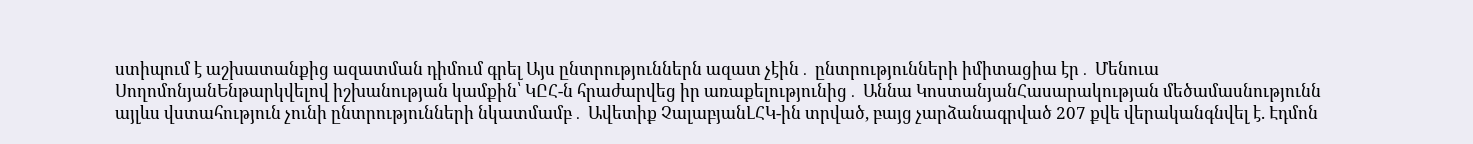ստիպում է աշխատանքից ազատման դիմում գրել Այս ընտրություններն ազատ չէին․ ընտրությունների իմիտացիա էր․ Մենուա ՍողոմոնյանԵնթարկվելով իշխանության կամքին՝ ԿԸՀ-ն հրաժարվեց իր առաքելությունից․ Աննա ԿոստանյանՀասարակության մեծամասնությունն այլևս վստահություն չունի ընտրությունների նկատմամբ․ Ավետիք ՉալաբյանԼՀԿ-ին տրված, բայց չարձանագրված 207 քվե վերականգնվել է. Էդմոն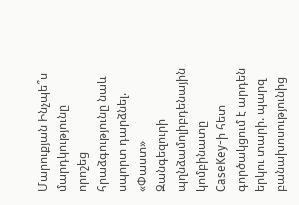Մարուքյան Ինչպե՞ս մարդկությունը որոշեց հրաձգությունը նաև սպորտ դարձնել. «Փաստ» Զանգեզուրի պղնձամոլիբդենային կոմբինատը CaseKey-ի հետ գործակցում է արդեն երկու տարի. պարզ բանախոսությունից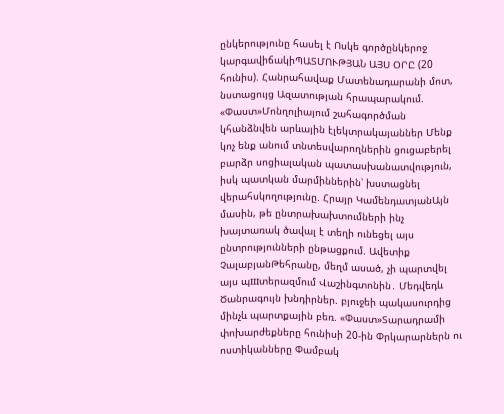ընկերությունը հասել է Ոսկե գործընկերոջ կարգավիճակիՊԱՏՄՈՒԹՅԱՆ ԱՅՍ ՕՐԸ (20 հունիս). Հանրահավաք Մատենադարանի մոտ, նստացույց Ազատության հրապարակում. «Փաստ»Մոնղոլիայում շահագործման կհանձնվեն արևային էլեկտրակայաններ Մենք կոչ ենք անում տնտեսվարողներին ցուցաբերել բարձր սոցիալական պատասխանատվություն, իսկ պատկան մարմիններին՝ խստացնել վերահսկողությունը. Հրայր ԿամենդատյանԱյն մասին, թե ընտրախախտումների ինչ խայտառակ ծավալ է տեղի ունեցել այս ընտրությունների ընթացքում. Ավետիք ՉալաբյանԹեհրանը, մեղմ ասած, չի պարտվել այս պшտերազմում Վաշինգտոնին․ Մեդվեդև Ծանրագույն խնդիրներ. բյուջեի պակասուրդից մինչև պարտքային բեռ. «Փաստ»Տարադրամի փոխարժեքները հունիսի 20-ին Փրկարարներն ու ոստիկանները Փամբակ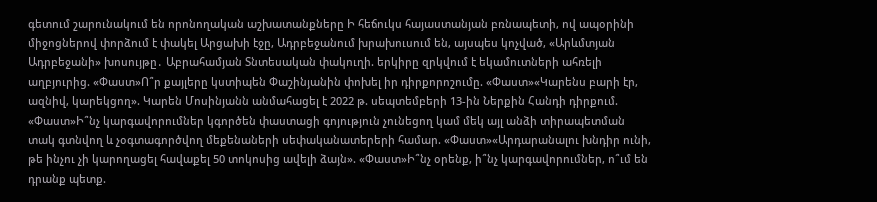գետում շարունակում են որոնողական աշխատանքները Ի հեճուկս հայաստանյան բռնապետի, ով ապօրինի միջոցներով փորձում է փակել Արցախի էջը, Ադրբեջանում խրախուսում են, այսպես կոչված, «Արևմտյան Ադրբեջանի» խոսույթը․ Աբրահամյան Տնտեսական փակուղի. երկիրը զրկվում է եկամուտների ահռելի աղբյուրից. «Փաստ»Ո՞ր քայլերը կստիպեն Փաշինյանին փոխել իր դիրքորոշումը. «Փաստ»«Կարենս բարի էր, ազնիվ, կարեկցող». Կարեն Մոսինյանն անմահացել է 2022 թ. սեպտեմբերի 13-ին Ներքին Հանդի դիրքում. «Փաստ»Ի՞նչ կարգավորումներ կգործեն փաստացի գոյություն չունեցող կամ մեկ այլ անձի տիրապետման տակ գտնվող և չօգտագործվող մեքենաների սեփականատերերի համար. «Փաստ»«Արդարանալու խնդիր ունի, թե ինչու չի կարողացել հավաքել 50 տոկոսից ավելի ձայն». «Փաստ»Ի՞նչ օրենք, ի՞նչ կարգավորումներ, ո՞ւմ են դրանք պետք.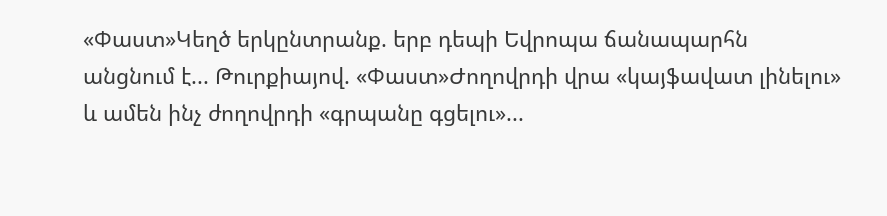«Փաստ»Կեղծ երկընտրանք. երբ դեպի Եվրոպա ճանապարհն անցնում է... Թուրքիայով. «Փաստ»Ժողովրդի վրա «կայֆավատ լինելու» և ամեն ինչ ժողովրդի «գրպանը գցելու»...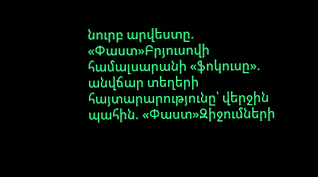նուրբ արվեստը. «Փաստ»Բրյուսովի համալսարանի «ֆոկուսը». անվճար տեղերի հայտարարությունը՝ վերջին պահին. «Փաստ»Զիջումների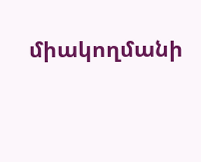միակողմանի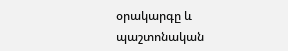օրակարգը և պաշտոնական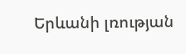Երևանի լռության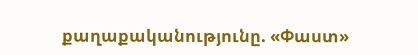քաղաքականությունը. «Փաստ»